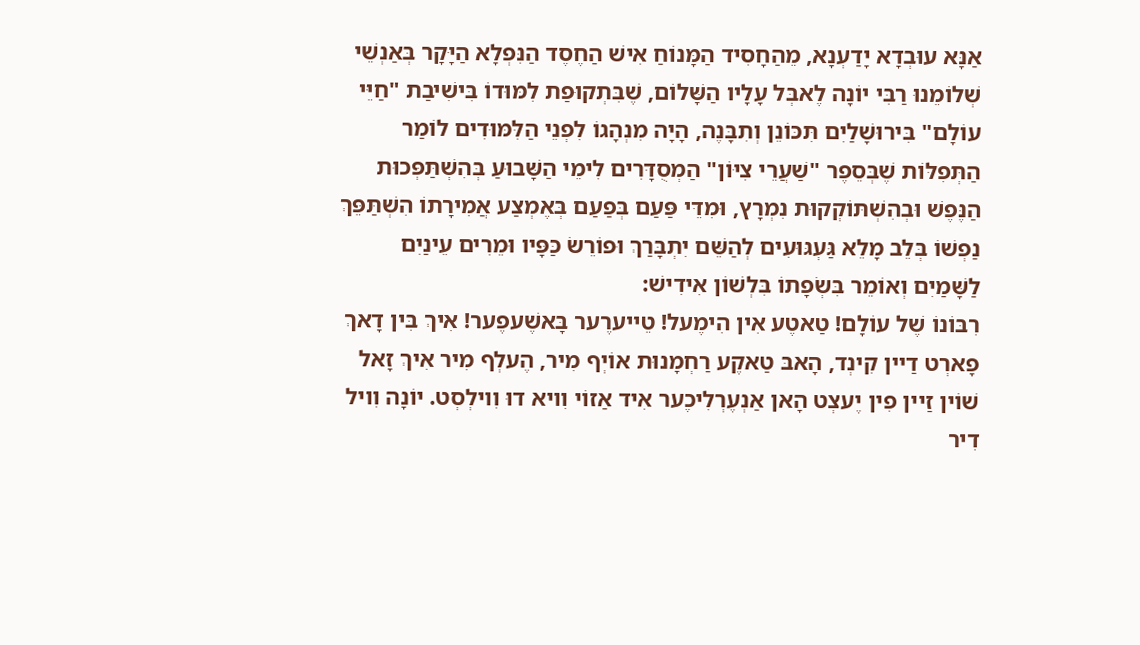אַנָּא עוּבְדָא יָדַעְנָא, מֵהַחָסִיד הַמָּנוֹחַ אִישׁ הַחֶסֶד הַנִּפְלָא הַיָּקָר בְּאַנְשֵׁי שְׁלוֹמֵנוּ רַבִּי יוֹנָה לֶאבְּל עָלָיו הַשָּׁלוֹם, שֶׁבִּתְקוּפַת לִמּוּדוֹ בִּישִׁיבַת "חַיֵּי עוֹלָם" בִּירוּשָׁלַיִם תִּכּוֹנֵן וְתִבָּנֶה, הָיָה מִנְהָגוֹ לִפְנֵי הַלִּמּוּדִים לוֹמַר הַתְּפִלּוֹת שֶׁבְּסֵפֶר "שַׁעֲרֵי צִיּוֹן" הַמְסֻדָּרִים לִימֵי הַשָּׁבוּעַ בְּהִשְׁתַּפְּכוּת הַנֶּפֶשׁ וּבְהִשְׁתּוֹקְקוּת נִמְרָץ, וּמִדֵּי פַּעַם בְּפַעַם בְּאֶמְצַע אֲמִירָתוֹ הִשְׁתַּפֵּךְ נַפְשׁוֹ בְּלֵב מָלֵא גַּעְגּוּעִים לְהַשֵּׁם יִתְבָּרַךְ וּפוֹרֵשׂ כַּפָּיו וּמֵרִים עֵינַיִם לַשָּׁמַיִם וְאוֹמֵר בִּשְׂפָתוֹ בִּלְשׁוֹן אִידִישׁ:
רִבּוֹנוֹ שֶׁל עוֹלָם! טַאטֶע אִין הִימֶעל! טֵייערֶער בָּאשֶׁעפֶער! אִיךְ בִּין דָאךְ פָארְט דַיין קִינְד, הָאבּ טַאקֶע רַחְמָנוּת אוֹיְף מִיר, הֶעלְף מִיר אִיךְ זָאל שׁוֹין זַיין פִין יֶעצְט הָאן אַנְעֶרְלִיכֶער אִיד אַזוֹי וִויא דוּ וִוילְסְט. יוֹנָה וִויל דִיר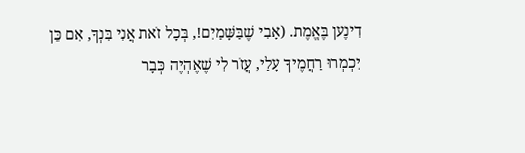דִינֶען בֶּאֱמֶת. (אָבִי שֶׁבַּשָּׁמַיִם!, בְּכָל זֹאת אֲנִי בִּנְךָ, אִם כֵּן יִכְמְרוּ רַחֲמֶיךָ עָלַי, עֲזֹר לִי שֶׁאֶהְיֶה כְּבָר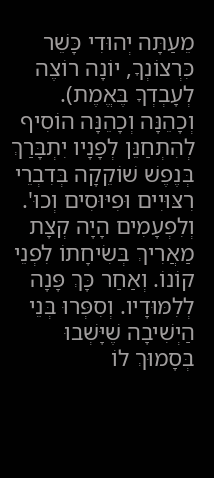מֵעַתָּה יְהוּדִי כָּשֵׁר כִּרְצוֹנְךָ, יוֹנָה רוֹצֶה לְעָבְדְךָ בֶּאֱמֶת).
וְכָהֵנָּה וְכָהֵנָּה הוֹסִיף לְהִתְחַנֵּן לְפָנָיו יִתְבָּרַךְ בְּנֶפֶשׁ שׁוֹקֵקָה בְּדִבְרֵי רִצּוּיִים וּפִיּוּסִים וְכוּ'. וְלִפְעָמִים הָיָה קְצָת מַאֲרִיךְ בְּשִׂיחָתוֹ לִפְנֵי קוֹנוֹ. וְאַחַר כָּךְ פָּנָה לְלִמּוּדָיו. וְסִפְּרוּ בְּנֵי הַיְשִׁיבָה שֶׁיָּשְׁבוּ בְּסָמוּךְ לוֹ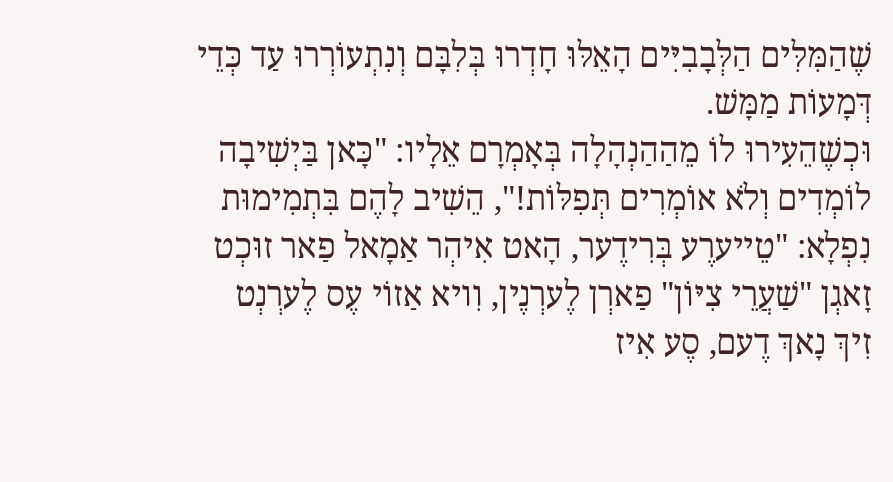שֶׁהַמִּלִּים הַלְּבָבִיִּים הָאֵלּוּ חָדְרוּ בְּלִבָּם וְנִתְעוֹרְרוּ עַד כְּדֵי דְּמָעוֹת מַמָּשׁ.
וּכְשֶׁהֵעִירוּ לוֹ מֵהַהַנְהָלָה בְּאָמְרָם אֵלָיו: "כָּאן בַּיְשִׁיבָה לוֹמְדִים וְלֹא אוֹמְרִים תְּפִלּוֹת!", הֵשִׁיב לָהֶם בִּתְמִימוּת נִפְלָא: "טֵייערֶע בְּרִידֶער, הָאט אִיהְר אַמָאל פַאר זוּכְט זָאגְן "שַׁעֲרֵי צִיּוֹן" פַארְן לֶערְנֶין, וִויא אַזוֹי עֶס לֶערְנְט זִיךְ נָאךְ דֶעם, סֶע אִיז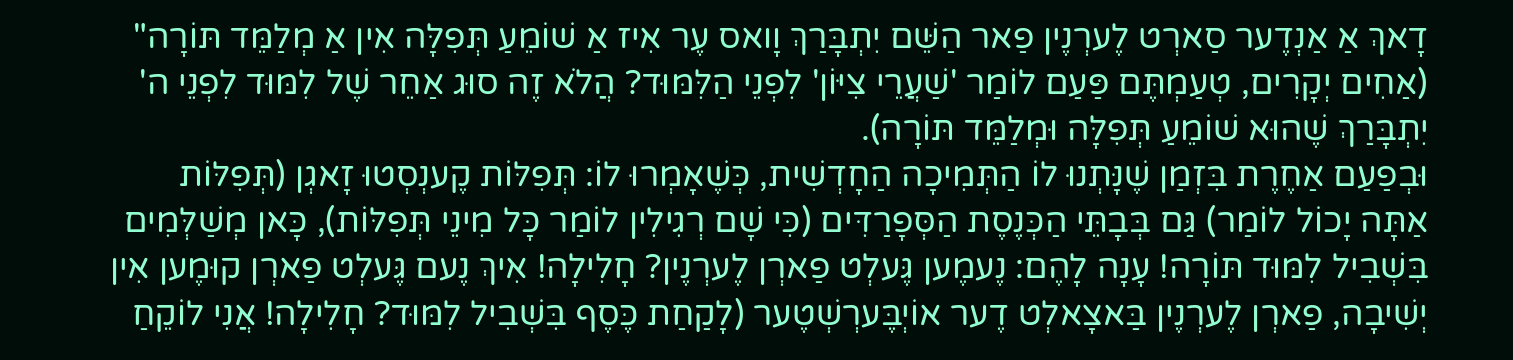דָאךְ אַ אַנְדֶער סַארְט לֶערְנֶין פַאר הַשֵּׁם יִתְבָּרַךְ וָואס עֶר אִיז אַ שׁוֹמֵעַ תְּפִלָּה אִין אַ מְלַמֵּד תּוֹרָה" (אַחִים יְקָרִים, טְעַמְתֶּם פַּעַם לוֹמַר 'שַׁעֲרֵי צִיּוֹן' לִפְנֵי הַלִּמּוּד? הֲלֹא זֶה סוּג אַחֵר שֶׁל לִמּוּד לִפְנֵי ה' יִתְבָּרַךְ שֶׁהוּא שׁוֹמֵעַ תְּפִלָּה וּמְלַמֵּד תּוֹרָה).
וּבְפַעַם אַחֶרֶת בִּזְמַן שֶׁנָּתְנוּ לוֹ הַתְּמִיכָה הַחָדְשִׁית, כְּשֶׁאָמְרוּ לוֹ: תְּפִלּוֹת קֶענְסְטוּ זָאגְן (תְּפִלּוֹת אַתָּה יָכוֹל לוֹמַר) גַּם בְּבָתֵּי הַכְּנֶסֶת הַסְּפָרַדִּים (כִּי שָׁם רְגִילִין לוֹמַר כָּל מִינֵי תְּפִלּוֹת), כָּאן מְשַׁלְּמִים בִּשְׁבִיל לִמּוּד תּוֹרָה! עָנָה לָהֶם: נֶעמֶען גֶּעלְט פַארְן לֶערְנֶין? חָלִילָה! אִיךְ נֶעם גֶּעלְט פַארְן קוּמֶען אִין יְשִׁיבָה, פַארְן לֶערְנֶין בַּאצָאלְט דֶער אוֹיְבֶּערְשְׁטֶער (לָקַחַת כֶּסֶף בִּשְׁבִיל לִמּוּד? חָלִילָה! אֲנִי לוֹקֵחַ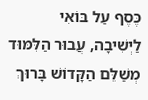כֶּסֶף עַל בּוֹאִי לַיְשִׁיבָה, עֲבוּר הַלִּמּוּד מְשַׁלֵּם הַקָּדוֹשׁ בָּרוּךְ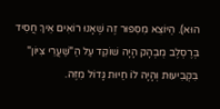הוּא). הַיּוֹצֵא מִסִּפּוּר זֶה שֶׁאָנוּ רוֹאִים אֵיךְ חֲסִיד בְּרֶסְלֶב מֻבְהָק הָיָה שׁוֹקֵד עַל הַ"שַּׁעֲרֵי צִיּוֹן" בִּקְבִיעוּת וְהָיָה לוֹ חַיּוּת גָּדוֹל מִזֶּה.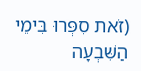(זֹאת סִפְּרוּ בִּימֵי הַשִּׁבְעָה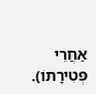אַחֲרֵי פְּטִירָתוֹ).